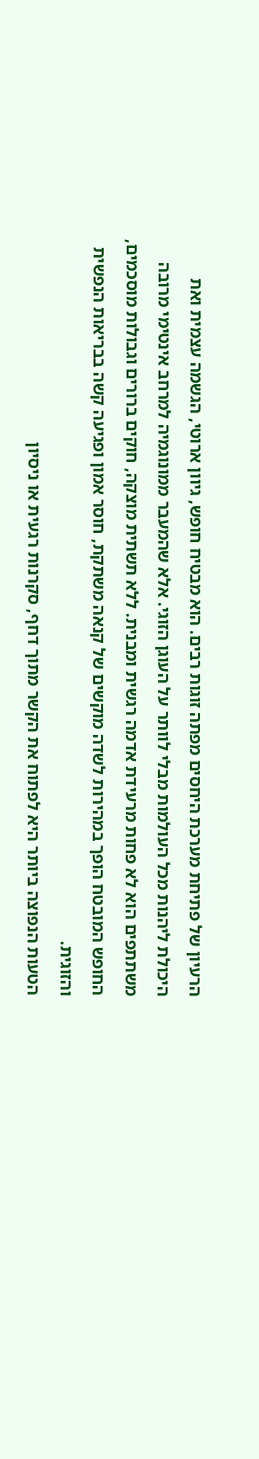הרעיון של פתיחת מערכת היחסים מפתה זוגות רבים. הוא מבטיח חופש, גיוון ארוטי, הגשמה עצמית ואת היכולת ליהנות מכל העולמות מבלי לוותר על העוגן הזוגי. אלא שהמעבר ממונוגמיה למרחב אינטימי מרובה משתתפים הוא לא פחות מרעידת אדמה רגשית ומבנית. ללא תשתית מוצקה, חוקים ברורים וגבולות מוסכמים, החופש המובטח הופך במהירות לשדה מוקשים של קנאה משתקת, חוסר אמון ופגיעה קשה בבריאות הנפשית והזוגית.
הטעות הנפוצה ביותר היא לפתוח את הקשר מתוך דחף, סקרנות רגעית או ניסיון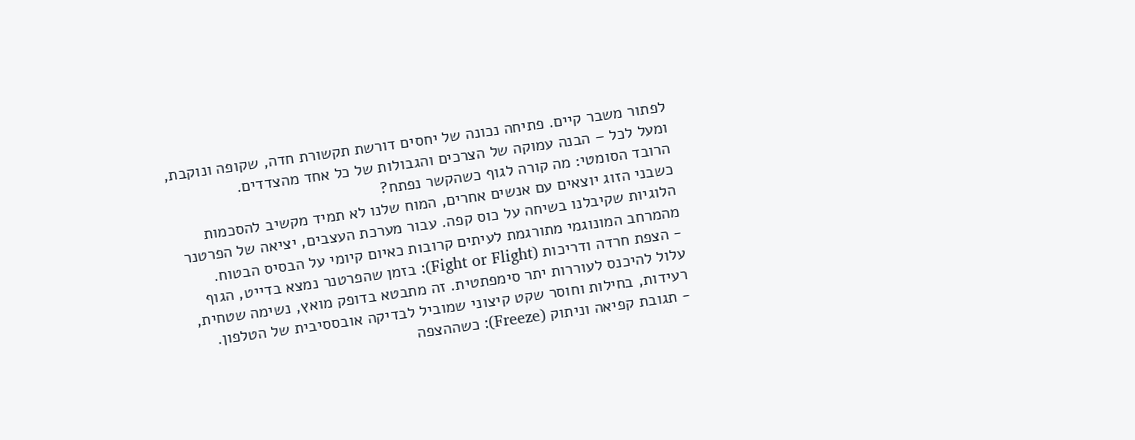לפתור משבר קיים. פתיחה נכונה של יחסים דורשת תקשורת חדה, שקופה ונוקבת, ומעל לכל – הבנה עמוקה של הצרכים והגבולות של כל אחד מהצדדים.
הרובד הסומטי: מה קורה לגוף כשהקשר נפתח?
כשבני הזוג יוצאים עם אנשים אחרים, המוח שלנו לא תמיד מקשיב להסכמות הלוגיות שקיבלנו בשיחה על כוס קפה. עבור מערכת העצבים, יציאה של הפרטנר מהמרחב המונוגמי מתורגמת לעיתים קרובות כאיום קיומי על הבסיס הבטוח.
- הצפת חרדה ודריכות (Fight or Flight): בזמן שהפרטנר נמצא בדייט, הגוף עלול להיכנס לעוררות יתר סימפתטית. זה מתבטא בדופק מואץ, נשימה שטחית, רעידות, בחילות וחוסר שקט קיצוני שמוביל לבדיקה אובססיבית של הטלפון.
- תגובת קפיאה וניתוק (Freeze): כשההצפה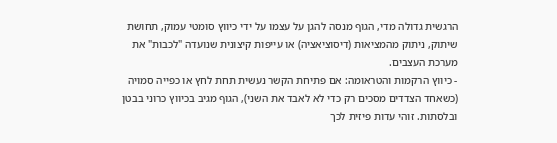הרגשית גדולה מדי, הגוף מנסה להגן על עצמו על ידי כיווץ סומטי עמוק, תחושת שיתוק, ניתוק מהמציאות (דיסוציאציה) או עייפות קיצונית שנועדה "לכבות" את מערכת העצבים.
- כיווץ הרקמות והטראומה: אם פתיחת הקשר נעשית תחת לחץ או כפייה סמויה (כשאחד הצדדים מסכים רק כדי לא לאבד את השני), הגוף מגיב בכיווץ כרוני בבטן ובלסתות. זוהי עדות פיזית לכך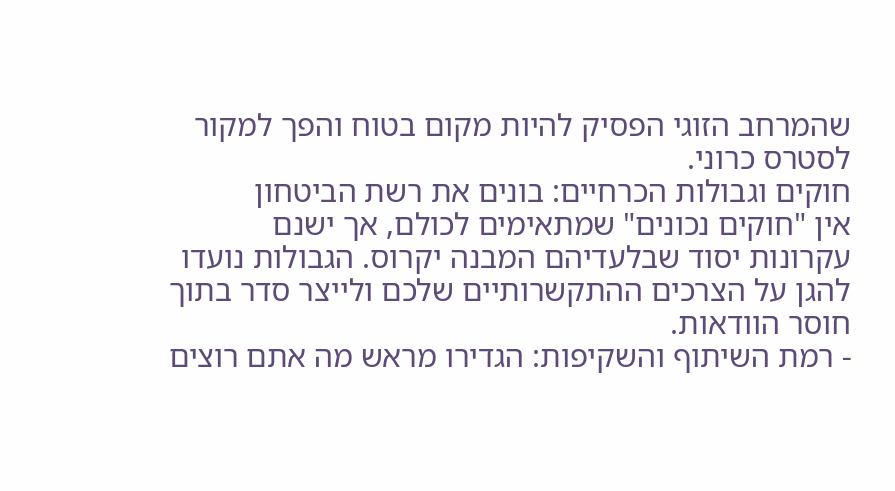שהמרחב הזוגי הפסיק להיות מקום בטוח והפך למקור לסטרס כרוני.
חוקים וגבולות הכרחיים: בונים את רשת הביטחון
אין "חוקים נכונים" שמתאימים לכולם, אך ישנם עקרונות יסוד שבלעדיהם המבנה יקרוס. הגבולות נועדו להגן על הצרכים ההתקשרותיים שלכם ולייצר סדר בתוך חוסר הוודאות.
- רמת השיתוף והשקיפות: הגדירו מראש מה אתם רוצים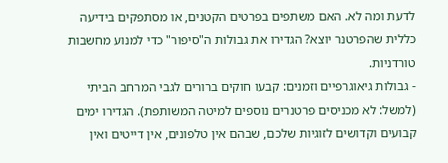לדעת ומה לא. האם משתפים בפרטים הקטנים, או מסתפקים בידיעה כללית שהפרטנר יוצא? הגדירו את גבולות ה"סיפור" כדי למנוע מחשבות טורדניות.
- גבולות גיאוגרפיים וזמנים: קבעו חוקים ברורים לגבי המרחב הביתי (למשל: לא מכניסים פרטנרים נוספים למיטה המשותפת). הגדירו ימים קבועים וקדושים לזוגיות שלכם, שבהם אין טלפונים, אין דייטים ואין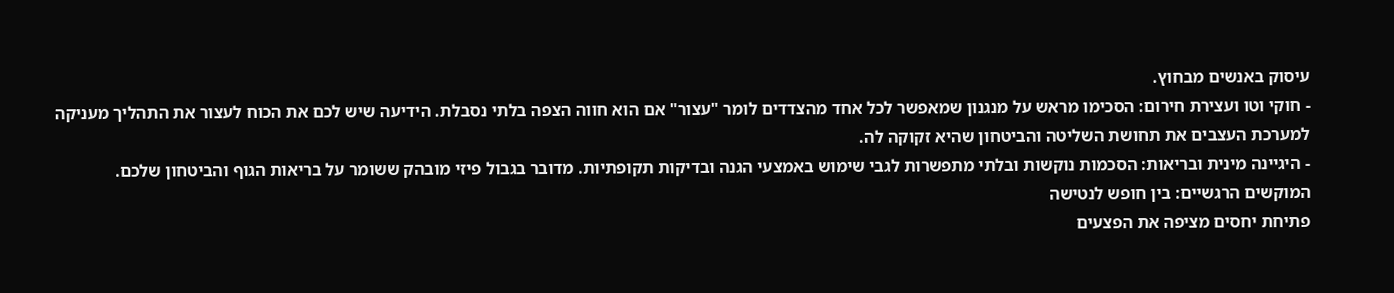עיסוק באנשים מבחוץ.
- חוקי וטו ועצירת חירום: הסכימו מראש על מנגנון שמאפשר לכל אחד מהצדדים לומר "עצור" אם הוא חווה הצפה בלתי נסבלת. הידיעה שיש לכם את הכוח לעצור את התהליך מעניקה למערכת העצבים את תחושת השליטה והביטחון שהיא זקוקה לה.
- היגיינה מינית ובריאות: הסכמות נוקשות ובלתי מתפשרות לגבי שימוש באמצעי הגנה ובדיקות תקופתיות. מדובר בגבול פיזי מובהק ששומר על בריאות הגוף והביטחון שלכם.
המוקשים הרגשיים: בין חופש לנטישה
פתיחת יחסים מציפה את הפצעים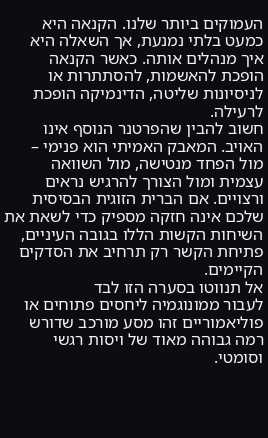העמוקים ביותר שלנו. הקנאה היא כמעט בלתי נמנעת, אך השאלה היא איך מנהלים אותה. כאשר הקנאה הופכת להאשמות, להסתתרות או לניסיונות שליטה, הדינמיקה הופכת לרעילה.
חשוב להבין שהפרטנר הנוסף אינו האויב. המאבק האמיתי הוא פנימי – מול הפחד מנטישה, מול השוואה עצמית ומול הצורך להרגיש נראים ורצויים. אם הברית הזוגית הבסיסית שלכם אינה חזקה מספיק כדי לשאת את השיחות הקשות הללו בגובה העיניים, פתיחת הקשר רק תרחיב את הסדקים הקיימים.
אל תנווטו בסערה הזו לבד
לעבור ממונוגמיה ליחסים פתוחים או פוליאמוריים זהו מסע מורכב שדורש רמה גבוהה מאוד של ויסות רגשי וסומטי.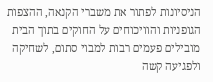הניסיונות לפתור את משברי הקנאה, ההצפות הגופניות והוויכוחים על החוקים בתוך הבית מובילים פעמים רבות למבוי סתום, לשחיקה ולפגיעה קשה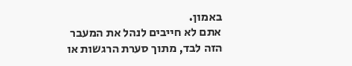באמון.
אתם לא חייבים לנהל את המעבר הזה לבד, מתוך סערת הרגשות או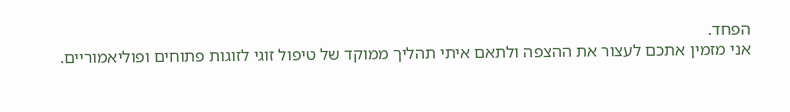הפחד.
אני מזמין אתכם לעצור את ההצפה ולתאם איתי תהליך ממוקד של טיפול זוגי לזוגות פתוחים ופוליאמוריים.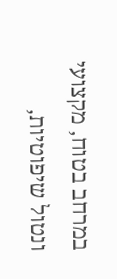במרחב בטוח, מקצועי ונטול שיפוטיות,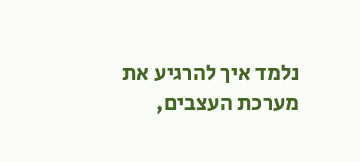נלמד איך להרגיע את מערכת העצבים,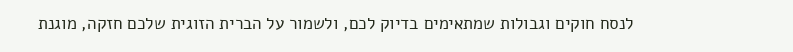לנסח חוקים וגבולות שמתאימים בדיוק לכם, ולשמור על הברית הזוגית שלכם חזקה, מוגנת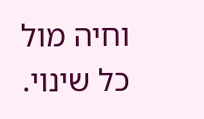וחיה מול כל שינוי.